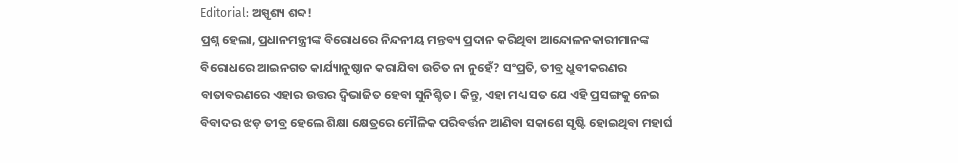Editorial: ଅସ୍ପୃଶ୍ୟ ଶବ୍ଦ!
ପ୍ରଶ୍ନ ହେଲା, ପ୍ରଧାନମନ୍ତ୍ରୀଙ୍କ ବିରୋଧରେ ନିନ୍ଦନୀୟ ମନ୍ତବ୍ୟ ପ୍ରଦାନ କରିଥିବା ଆନ୍ଦୋଳନକାରୀମାନଙ୍କ ବିରୋଧରେ ଆଇନଗତ କାର୍ଯ୍ୟାନୁଷ୍ଠାନ କରାଯିବା ଉଚିତ ନା ନୁହେଁ? ସଂପ୍ରତି, ତୀବ୍ର ଧ୍ରୁବୀକରଣର ବାତାବରଣରେ ଏହାର ଉତ୍ତର ଦ୍ବିଭାଜିତ ହେବା ସୁନିଶ୍ଚିତ। କିନ୍ତୁ, ଏହା ମଧ୍ୟ ସତ ଯେ ଏହି ପ୍ରସଙ୍ଗକୁ ନେଇ ବିବାଦର ଝଡ଼ ତୀବ୍ର ହେଲେ ଶିକ୍ଷା କ୍ଷେତ୍ରରେ ମୌଳିକ ପରିବର୍ତ୍ତନ ଆଣିବା ସକାଶେ ସୃଷ୍ଟି ହୋଇଥିବା ମହାର୍ଘ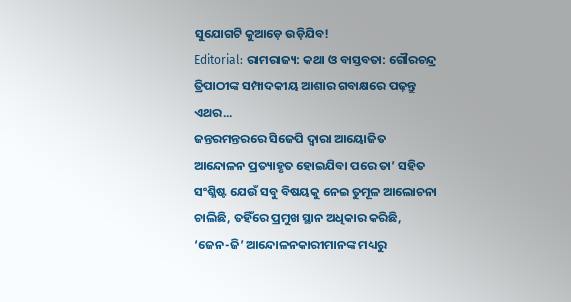ସୁଯୋଗଟି କୁଆଡ଼େ ଉଡ଼ିଯିବ!
Editorial: ରାମରାଜ୍ୟ: କଥା ଓ ବାସ୍ତବତା: ଗୌରଚନ୍ଦ୍ର ତ୍ରିପାଠୀଙ୍କ ସମ୍ପାଦକୀୟ ଆଶାର ଗବାକ୍ଷରେ ପଢ଼ନ୍ତୁ ଏଥର...
ଜନ୍ତରମନ୍ତରରେ ସିଜେପି ଦ୍ବାରା ଆୟୋଜିତ ଆନ୍ଦୋଳନ ପ୍ରତ୍ୟାହୃତ ହୋଇଯିବା ପରେ ତା’ ସହିତ ସଂଶ୍ଳିଷ୍ଟ ଯେଉଁ ସବୁ ବିଷୟକୁ ନେଇ ତୁମୂଳ ଆଲୋଚନା ଚାଲିଛି, ତହିଁରେ ପ୍ରମୁଖ ସ୍ଥାନ ଅଧିକାର କରିଛି, ‘ଜେନ-ଜି’ ଆନ୍ଦୋଳନକାରୀମାନଙ୍କ ମଧ୍ୟରୁ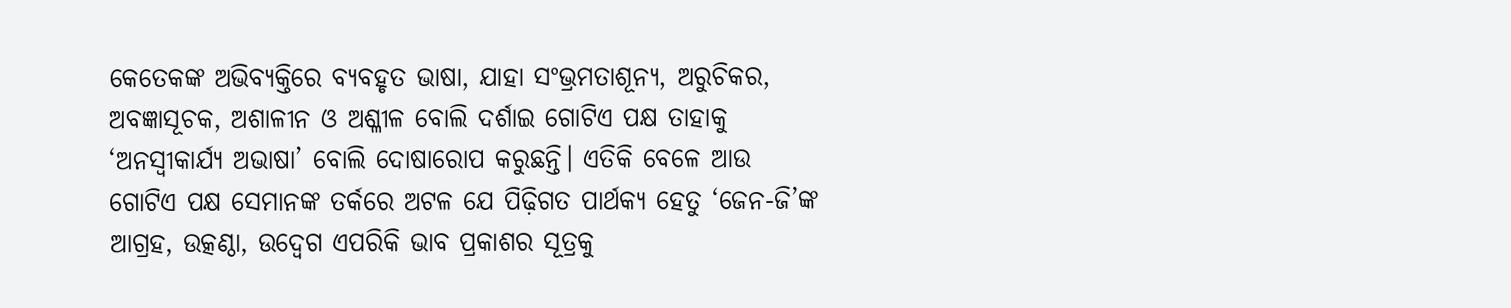କେତେକଙ୍କ ଅଭିବ୍ୟକ୍ତିରେ ବ୍ୟବହୃତ ଭାଷା, ଯାହା ସଂଭ୍ରମତାଶୂନ୍ୟ, ଅରୁଚିକର, ଅବଜ୍ଞାସୂଚକ, ଅଶାଳୀନ ଓ ଅଶ୍ଳୀଳ ବୋଲି ଦର୍ଶାଇ ଗୋଟିଏ ପକ୍ଷ ତାହାକୁ ‘ଅନସ୍ବୀକାର୍ଯ୍ୟ ଅଭାଷା’ ବୋଲି ଦୋଷାରୋପ କରୁଛନ୍ତି। ଏତିକି ବେଳେ ଆଉ ଗୋଟିଏ ପକ୍ଷ ସେମାନଙ୍କ ତର୍କରେ ଅଟଳ ଯେ ପିଢ଼ିଗତ ପାର୍ଥକ୍ୟ ହେତୁ ‘ଜେନ-ଜି’ଙ୍କ ଆଗ୍ରହ, ଉତ୍କଣ୍ଠା, ଉଦ୍ବେଗ ଏପରିକି ଭାବ ପ୍ରକାଶର ସୂତ୍ରକୁ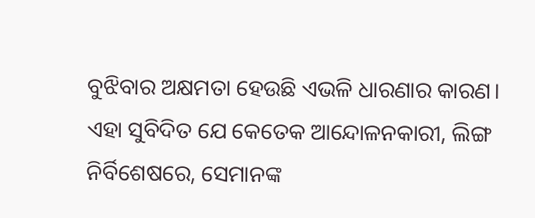ବୁଝିବାର ଅକ୍ଷମତା ହେଉଛି ଏଭଳି ଧାରଣାର କାରଣ। ଏହା ସୁବିଦିତ ଯେ କେତେକ ଆନ୍ଦୋଳନକାରୀ, ଲିଙ୍ଗ ନିର୍ବିଶେଷରେ, ସେମାନଙ୍କ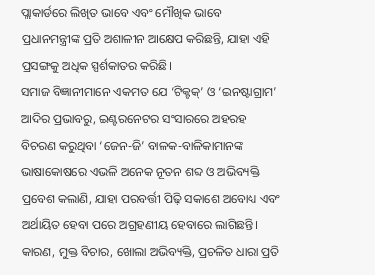ପ୍ଲାକାର୍ଡରେ ଲିଖିତ ଭାବେ ଏବଂ ମୌଖିକ ଭାବେ ପ୍ରଧାନମନ୍ତ୍ରୀଙ୍କ ପ୍ରତି ଅଶାଳୀନ ଆକ୍ଷେପ କରିଛନ୍ତି, ଯାହା ଏହି ପ୍ରସଙ୍ଗକୁ ଅଧିକ ସ୍ପର୍ଶକାତର କରିଛି।
ସମାଜ ବିଜ୍ଞାନୀମାନେ ଏକମତ ଯେ ‘ଟିକ୍ଟକ୍’ ଓ ‘ଇନଷ୍ଟାଗ୍ରାମ’ ଆଦିର ପ୍ରଭାବରୁ, ଇଣ୍ଟରନେଟର ସଂସାରରେ ଅହରହ ବିଚରଣ କରୁଥିବା ‘ଜେନ-ଜି’ ବାଳକ-ବାଳିକାମାନଙ୍କ ଭାଷାକୋଷରେ ଏଭଳି ଅନେକ ନୂତନ ଶବ୍ଦ ଓ ଅଭିବ୍ୟକ୍ତି ପ୍ରବେଶ କଲାଣି, ଯାହା ପରବର୍ତ୍ତୀ ପିଢ଼ି ସକାଶେ ଅବୋଧ୍ୟ ଏବଂ ଅର୍ଥାୟିତ ହେବା ପରେ ଅଗ୍ରହଣୀୟ ହେବାରେ ଲାଗିଛନ୍ତି। କାରଣ, ମୁକ୍ତ ବିଚାର, ଖୋଲା ଅଭିବ୍ୟକ୍ତି, ପ୍ରଚଳିତ ଧାରା ପ୍ରତି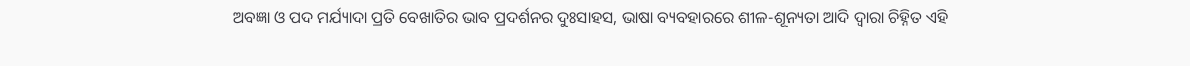ଅବଜ୍ଞା ଓ ପଦ ମର୍ଯ୍ୟାଦା ପ୍ରତି ବେଖାତିର ଭାବ ପ୍ରଦର୍ଶନର ଦୁଃସାହସ, ଭାଷା ବ୍ୟବହାରରେ ଶୀଳ-ଶୂନ୍ୟତା ଆଦି ଦ୍ବାରା ଚିହ୍ନିତ ଏହି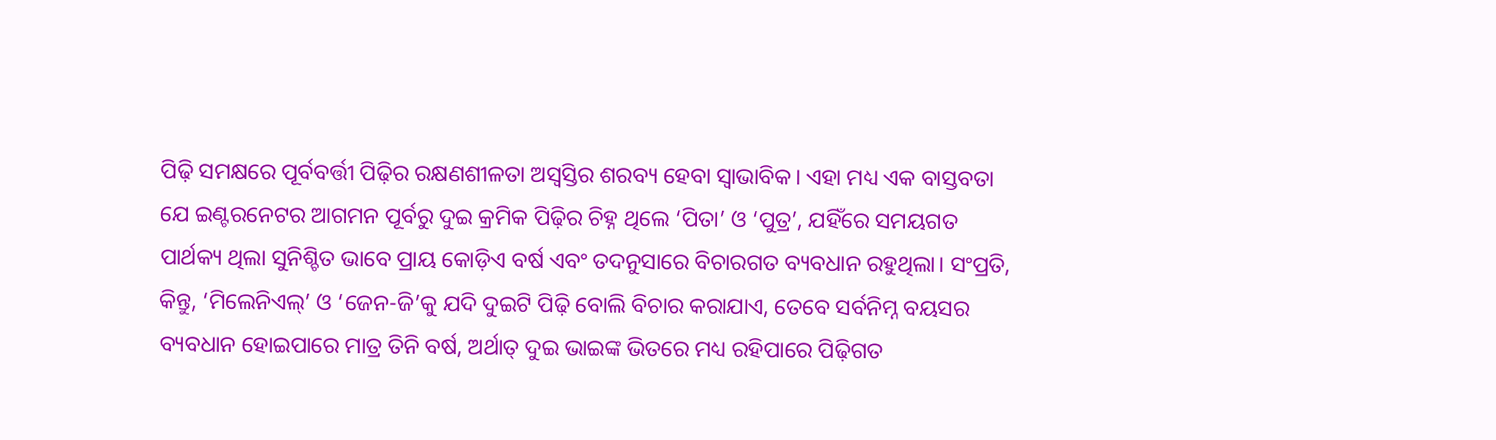ପିଢ଼ି ସମକ୍ଷରେ ପୂର୍ବବର୍ତ୍ତୀ ପିଢ଼ିର ରକ୍ଷଣଶୀଳତା ଅସ୍ବସ୍ତିର ଶରବ୍ୟ ହେବା ସ୍ବାଭାବିକ। ଏହା ମଧ୍ୟ ଏକ ବାସ୍ତବତା ଯେ ଇଣ୍ଟରନେଟର ଆଗମନ ପୂର୍ବରୁ ଦୁଇ କ୍ରମିକ ପିଢ଼ିର ଚିହ୍ନ ଥିଲେ ‘ପିତା’ ଓ ‘ପୁତ୍ର’, ଯହିଁରେ ସମୟଗତ ପାର୍ଥକ୍ୟ ଥିଲା ସୁନିଶ୍ଚିତ ଭାବେ ପ୍ରାୟ କୋଡ଼ିଏ ବର୍ଷ ଏବଂ ତଦନୁସାରେ ବିଚାରଗତ ବ୍ୟବଧାନ ରହୁଥିଲା। ସଂପ୍ରତି, କିନ୍ତୁ, ‘ମିଲେନିଏଲ୍’ ଓ ‘ଜେନ-ଜି’କୁ ଯଦି ଦୁଇଟି ପିଢ଼ି ବୋଲି ବିଚାର କରାଯାଏ, ତେବେ ସର୍ବନିମ୍ନ ବୟସର ବ୍ୟବଧାନ ହୋଇପାରେ ମାତ୍ର ତିନି ବର୍ଷ, ଅର୍ଥାତ୍ ଦୁଇ ଭାଇଙ୍କ ଭିତରେ ମଧ୍ୟ ରହିପାରେ ପିଢ଼ିଗତ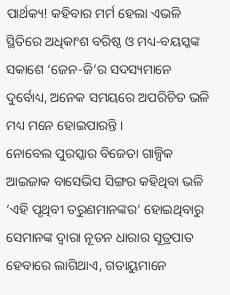ପାର୍ଥକ୍ୟ! କହିବାର ମର୍ମ ହେଲା ଏଭଳି ସ୍ଥିତିରେ ଅଧିକାଂଶ ବରିଷ୍ଠ ଓ ମଧ୍ୟ-ବୟସ୍କଙ୍କ ସକାଶେ ‘ଜେନ-ଜି’ର ସଦସ୍ୟମାନେ ଦୁର୍ବୋଧ୍ୟ, ଅନେକ ସମୟରେ ଅପରିଚିତ ଭଳି ମଧ୍ୟ ମନେ ହୋଇପାରନ୍ତି।
ନୋବେଲ ପୁରସ୍କାର ବିଜେତା ଗାଳ୍ପିକ ଆଇଜାକ ବାସେଭିସ ସିଙ୍ଗର କହିଥିବା ଭଳି ‘ଏହି ପୃଥିବୀ ତରୁଣମାନଙ୍କର’ ହୋଇଥିବାରୁ ସେମାନଙ୍କ ଦ୍ବାରା ନୂତନ ଧାରାର ସୂତ୍ରପାତ ହେବାରେ ଲାଗିଥାଏ, ଗତାୟୁମାନେ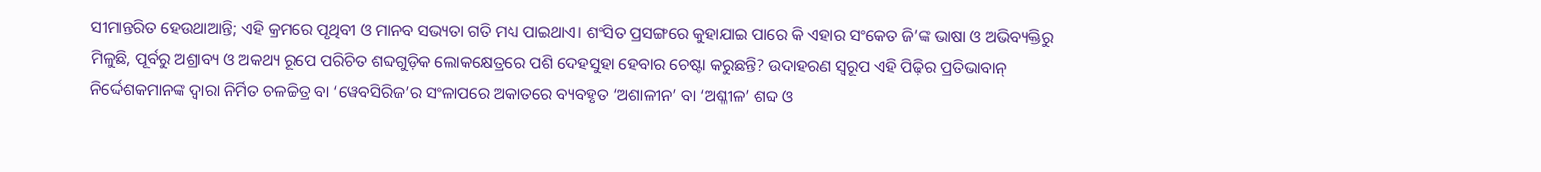ସୀମାନ୍ତରିତ ହେଉଥାଆନ୍ତି; ଏହି କ୍ରମରେ ପୃଥିବୀ ଓ ମାନବ ସଭ୍ୟତା ଗତି ମଧ୍ୟ ପାଇଥାଏ। ଶଂସିତ ପ୍ରସଙ୍ଗରେ କୁହାଯାଇ ପାରେ କି ଏହାର ସଂକେତ ଜି’ଙ୍କ ଭାଷା ଓ ଅଭିବ୍ୟକ୍ତିରୁ ମିଳୁଛି, ପୂର୍ବରୁ ଅଶ୍ରାବ୍ୟ ଓ ଅକଥ୍ୟ ରୂପେ ପରିଚିତ ଶବ୍ଦଗୁଡ଼ିକ ଲୋକକ୍ଷେତ୍ରରେ ପଶି ଦେହସୁହା ହେବାର ଚେଷ୍ଟା କରୁଛନ୍ତି? ଉଦାହରଣ ସ୍ବରୂପ ଏହି ପିଢ଼ିର ପ୍ରତିଭାବାନ୍ ନିର୍ଦ୍ଦେଶକମାନଙ୍କ ଦ୍ବାରା ନିର୍ମିତ ଚଳଚ୍ଚିତ୍ର ବା ‘ୱେବସିରିଜ’ର ସଂଳାପରେ ଅକାତରେ ବ୍ୟବହୃତ ‘ଅଶାଳୀନ’ ବା ‘ଅଶ୍ଳୀଳ’ ଶବ୍ଦ ଓ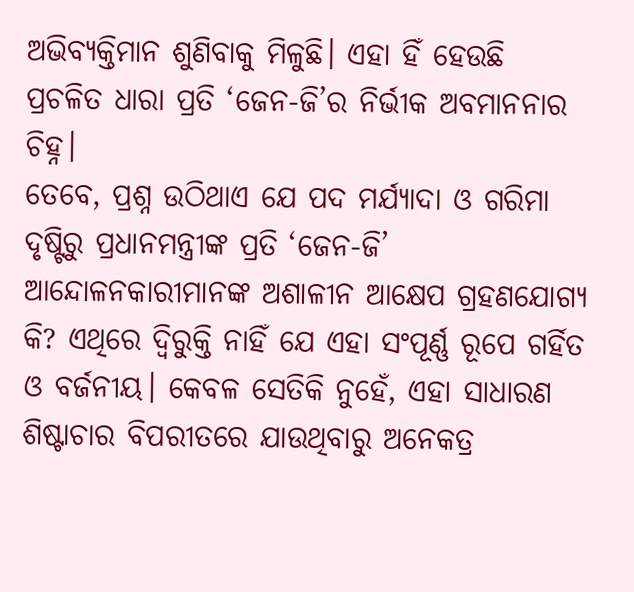ଅଭିବ୍ୟକ୍ତିମାନ ଶୁଣିବାକୁ ମିଳୁଛି। ଏହା ହିଁ ହେଉଛି ପ୍ରଚଳିତ ଧାରା ପ୍ରତି ‘ଜେନ-ଜି’ର ନିର୍ଭୀକ ଅବମାନନାର ଚିହ୍ନ।
ତେବେ, ପ୍ରଶ୍ନ ଉଠିଥାଏ ଯେ ପଦ ମର୍ଯ୍ୟାଦା ଓ ଗରିମା ଦୃଷ୍ଟିରୁ ପ୍ରଧାନମନ୍ତ୍ରୀଙ୍କ ପ୍ରତି ‘ଜେନ-ଜି’ ଆନ୍ଦୋଳନକାରୀମାନଙ୍କ ଅଶାଳୀନ ଆକ୍ଷେପ ଗ୍ରହଣଯୋଗ୍ୟ କି? ଏଥିରେ ଦ୍ବିରୁକ୍ତି ନାହିଁ ଯେ ଏହା ସଂପୂର୍ଣ୍ଣ ରୂପେ ଗର୍ହିତ ଓ ବର୍ଜନୀୟ। କେବଳ ସେତିକି ନୁହେଁ, ଏହା ସାଧାରଣ ଶିଷ୍ଟାଚାର ବିପରୀତରେ ଯାଉଥିବାରୁ ଅନେକତ୍ର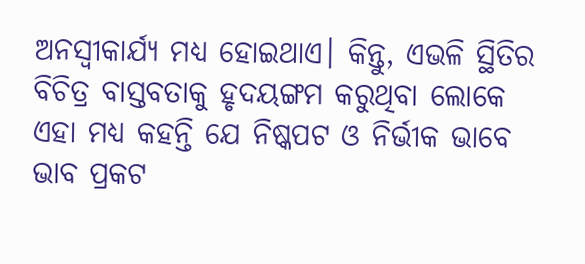ଅନସ୍ବୀକାର୍ଯ୍ୟ ମଧ୍ୟ ହୋଇଥାଏ। କିନ୍ତୁ, ଏଭଳି ସ୍ଥିତିର ବିଚିତ୍ର ବାସ୍ତବତାକୁ ହୃଦୟଙ୍ଗମ କରୁଥିବା ଲୋକେ ଏହା ମଧ୍ୟ କହନ୍ତି ଯେ ନିଷ୍କପଟ ଓ ନିର୍ଭୀକ ଭାବେ ଭାବ ପ୍ରକଟ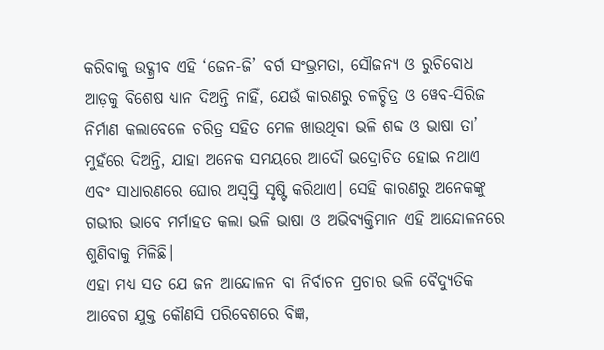କରିବାକୁ ଉଦ୍ଗ୍ରୀବ ଏହି ‘ଜେନ-ଜି’ ବର୍ଗ ସଂଭ୍ରମତା, ସୌଜନ୍ୟ ଓ ରୁଚିବୋଧ ଆଡ଼କୁ ବିଶେଷ ଧ୍ୟାନ ଦିଅନ୍ତି ନାହିଁ, ଯେଉଁ କାରଣରୁ ଚଳଚ୍ଚିତ୍ର ଓ ୱେବ-ସିରିଜ ନିର୍ମାଣ କଲାବେଳେ ଚରିତ୍ର ସହିତ ମେଳ ଖାଉଥିବା ଭଳି ଶବ୍ଦ ଓ ଭାଷା ତା’ ମୁହଁରେ ଦିଅନ୍ତି, ଯାହା ଅନେକ ସମୟରେ ଆଦୌ ଭଦ୍ରୋଚିତ ହୋଇ ନଥାଏ ଏବଂ ସାଧାରଣରେ ଘୋର ଅସ୍ବସ୍ତି ସୃଷ୍ଟି କରିଥାଏ। ସେହି କାରଣରୁ ଅନେକଙ୍କୁ ଗଭୀର ଭାବେ ମର୍ମାହତ କଲା ଭଳି ଭାଷା ଓ ଅଭିବ୍ୟକ୍ତିମାନ ଏହି ଆନ୍ଦୋଳନରେ ଶୁଣିବାକୁ ମିଳିଛି।
ଏହା ମଧ୍ୟ ସତ ଯେ ଜନ ଆନ୍ଦୋଳନ ବା ନିର୍ବାଚନ ପ୍ରଚାର ଭଳି ବୈଦ୍ୟୁତିକ ଆବେଗ ଯୁକ୍ତ କୌଣସି ପରିବେଶରେ ବିଜ୍ଞ,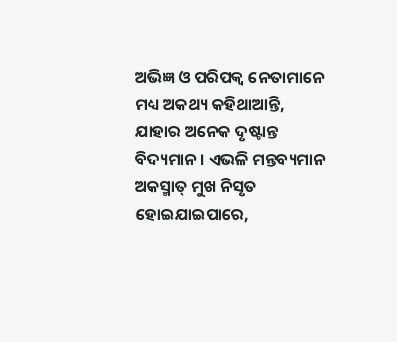ଅଭିଜ୍ଞ ଓ ପରିପକ୍ବ ନେତାମାନେ ମଧ୍ୟ ଅକଥ୍ୟ କହିଥାଆନ୍ତି, ଯାହାର ଅନେକ ଦୃଷ୍ଟାନ୍ତ ବିଦ୍ୟମାନ। ଏଭଳି ମନ୍ତବ୍ୟମାନ ଅକସ୍ମାତ୍ ମୁଖ ନିସୃତ ହୋଇଯାଇପାରେ,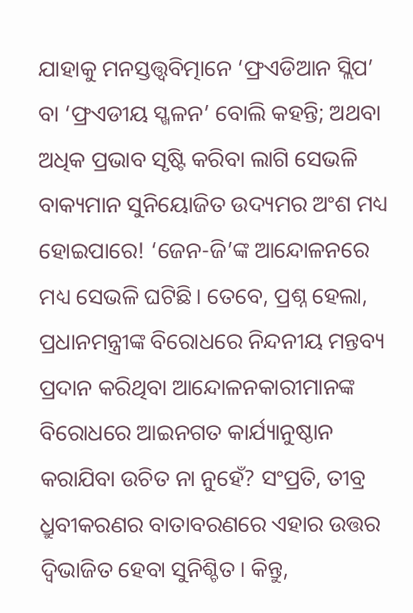ଯାହାକୁ ମନସ୍ତତ୍ତ୍ବବିତ୍ମାନେ ‘ଫ୍ରଏଡିଆନ ସ୍ଲିପ’ ବା ‘ଫ୍ରଏଡୀୟ ସ୍ଖଳନ’ ବୋଲି କହନ୍ତି; ଅଥବା ଅଧିକ ପ୍ରଭାବ ସୃଷ୍ଟି କରିବା ଲାଗି ସେଭଳି ବାକ୍ୟମାନ ସୁନିୟୋଜିତ ଉଦ୍ୟମର ଅଂଶ ମଧ୍ୟ ହୋଇପାରେ! ‘ଜେନ-ଜି’ଙ୍କ ଆନ୍ଦୋଳନରେ ମଧ୍ୟ ସେଭଳି ଘଟିଛି। ତେବେ, ପ୍ରଶ୍ନ ହେଲା, ପ୍ରଧାନମନ୍ତ୍ରୀଙ୍କ ବିରୋଧରେ ନିନ୍ଦନୀୟ ମନ୍ତବ୍ୟ ପ୍ରଦାନ କରିଥିବା ଆନ୍ଦୋଳନକାରୀମାନଙ୍କ ବିରୋଧରେ ଆଇନଗତ କାର୍ଯ୍ୟାନୁଷ୍ଠାନ କରାଯିବା ଉଚିତ ନା ନୁହେଁ? ସଂପ୍ରତି, ତୀବ୍ର ଧ୍ରୁବୀକରଣର ବାତାବରଣରେ ଏହାର ଉତ୍ତର ଦ୍ବିଭାଜିତ ହେବା ସୁନିଶ୍ଚିତ। କିନ୍ତୁ,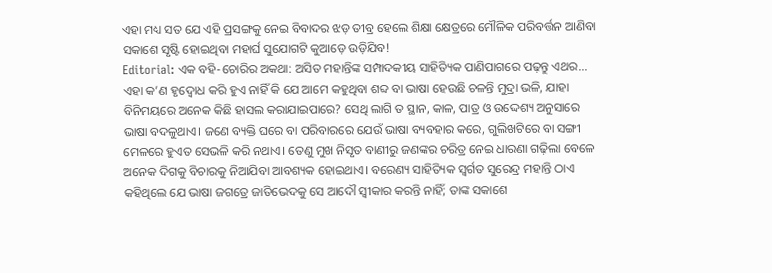ଏହା ମଧ୍ୟ ସତ ଯେ ଏହି ପ୍ରସଙ୍ଗକୁ ନେଇ ବିବାଦର ଝଡ଼ ତୀବ୍ର ହେଲେ ଶିକ୍ଷା କ୍ଷେତ୍ରରେ ମୌଳିକ ପରିବର୍ତ୍ତନ ଆଣିବା ସକାଶେ ସୃଷ୍ଟି ହୋଇଥିବା ମହାର୍ଘ ସୁଯୋଗଟି କୁଆଡ଼େ ଉଡ଼ିଯିବ!
Editorial: ଏକ ବହି-ଚୋରିର ଅକଥା: ଅସିତ ମହାନ୍ତିଙ୍କ ସମ୍ପାଦକୀୟ ସାହିତ୍ୟିକ ପାଣିପାଗରେ ପଢ଼ନ୍ତୁ ଏଥର...
ଏହା କ’ଣ ହୃଦ୍ବୋଧ କରି ହୁଏ ନାହିଁ କି ଯେ ଆମେ କହୁଥିବା ଶବ୍ଦ ବା ଭାଷା ହେଉଛି ଚଳନ୍ତି ମୁଦ୍ରା ଭଳି, ଯାହା ବିନିମୟରେ ଅନେକ କିଛି ହାସଲ କରାଯାଇପାରେ? ସେଥି ଲାଗି ତ ସ୍ଥାନ, କାଳ, ପାତ୍ର ଓ ଉଦ୍ଦେଶ୍ୟ ଅନୁସାରେ ଭାଷା ବଦଳୁଥାଏ। ଜଣେ ବ୍ୟକ୍ତି ଘରେ ବା ପରିବାରରେ ଯେଉଁ ଭାଷା ବ୍ୟବହାର କରେ, ଗୁଲିଖଟିରେ ବା ସଙ୍ଗୀ ମେଳରେ ହୁଏତ ସେଭଳି କରି ନଥାଏ। ତେଣୁ ମୁଖ ନିସୃତ ବାଣୀରୁ ଜଣଙ୍କର ଚରିତ୍ର ନେଇ ଧାରଣା ଗଢ଼ିଲା ବେଳେ ଅନେକ ଦିଗକୁ ବିଚାରକୁ ନିଆଯିବା ଆବଶ୍ୟକ ହୋଇଥାଏ। ବରେଣ୍ୟ ସାହିତ୍ୟିକ ସ୍ବର୍ଗତ ସୁରେନ୍ଦ୍ର ମହାନ୍ତି ଠାଏ କହିଥିଲେ ଯେ ଭାଷା ଜଗତ୍ରେ ଜାତିଭେଦକୁ ସେ ଆଦୌ ସ୍ବୀକାର କରନ୍ତି ନାହିଁ; ତାଙ୍କ ସକାଶେ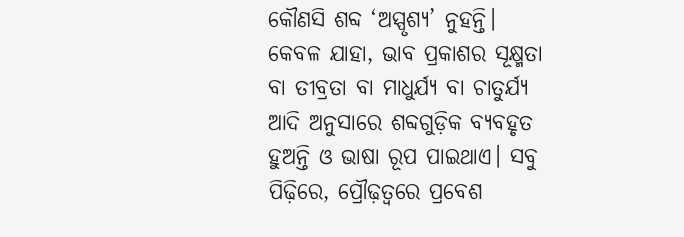କୌଣସି ଶବ୍ଦ ‘ଅସ୍ପୃଶ୍ୟ’ ନୁହନ୍ତି। କେବଳ ଯାହା, ଭାବ ପ୍ରକାଶର ସୂକ୍ଷ୍ମତା ବା ତୀବ୍ରତା ବା ମାଧୁର୍ଯ୍ୟ ବା ଚାତୁର୍ଯ୍ୟ ଆଦି ଅନୁସାରେ ଶବ୍ଦଗୁଡ଼ିକ ବ୍ୟବହୃତ ହୁଅନ୍ତି ଓ ଭାଷା ରୂପ ପାଇଥାଏ। ସବୁ ପିଢ଼ିରେ, ପ୍ରୌଢ଼ତ୍ବରେ ପ୍ରବେଶ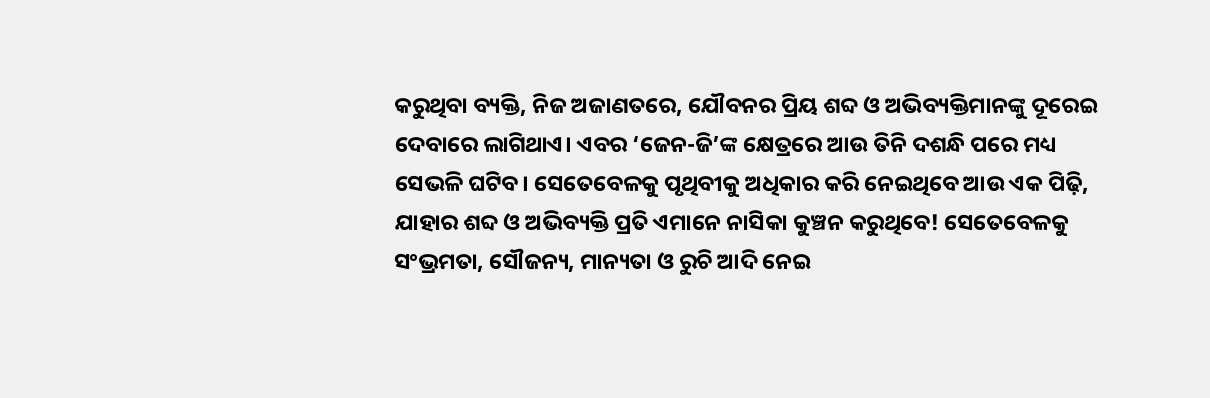କରୁଥିବା ବ୍ୟକ୍ତି, ନିଜ ଅଜାଣତରେ, ଯୌବନର ପ୍ରିୟ ଶବ୍ଦ ଓ ଅଭିବ୍ୟକ୍ତିମାନଙ୍କୁ ଦୂରେଇ ଦେବାରେ ଲାଗିଥାଏ। ଏବର ‘ଜେନ-ଜି’ଙ୍କ କ୍ଷେତ୍ରରେ ଆଉ ତିନି ଦଶନ୍ଧି ପରେ ମଧ୍ୟ ସେଭଳି ଘଟିବ। ସେତେବେଳକୁ ପୃଥିବୀକୁ ଅଧିକାର କରି ନେଇଥିବେ ଆଉ ଏକ ପିଢ଼ି, ଯାହାର ଶବ୍ଦ ଓ ଅଭିବ୍ୟକ୍ତି ପ୍ରତି ଏମାନେ ନାସିକା କୁଞ୍ଚନ କରୁଥିବେ! ସେତେବେଳକୁ ସଂଭ୍ରମତା, ସୌଜନ୍ୟ, ମାନ୍ୟତା ଓ ରୁଚି ଆଦି ନେଇ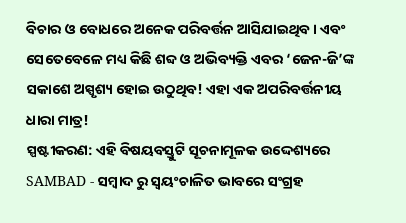ବିଚାର ଓ ବୋଧରେ ଅନେକ ପରିବର୍ତ୍ତନ ଆସିଯାଇଥିବ। ଏବଂ ସେତେବେଳେ ମଧ୍ୟ କିଛି ଶବ୍ଦ ଓ ଅଭିବ୍ୟକ୍ତି ଏବର ‘ଜେନ-ଜି’ଙ୍କ ସକାଶେ ଅସ୍ପୃଶ୍ୟ ହୋଇ ଉଠୁଥିବ! ଏହା ଏକ ଅପରିବର୍ତ୍ତନୀୟ ଧାରା ମାତ୍ର!
ସ୍ପଷ୍ଟୀକରଣ: ଏହି ବିଷୟବସ୍ତୁଟି ସୂଚନାମୂଳକ ଉଦ୍ଦେଶ୍ୟରେ SAMBAD - ସମ୍ବାଦ ରୁ ସ୍ୱୟଂଚାଳିତ ଭାବରେ ସଂଗ୍ରହ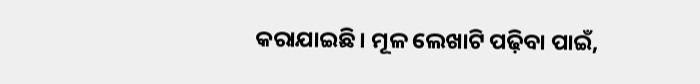କରାଯାଇଛି। ମୂଳ ଲେଖାଟି ପଢ଼ିବା ପାଇଁ,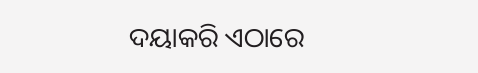ଦୟାକରି ଏଠାରେ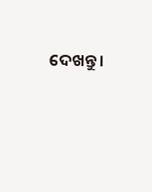ଦେଖନ୍ତୁ।